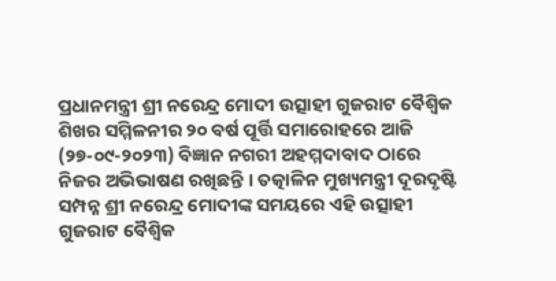ପ୍ରଧାନମନ୍ତ୍ରୀ ଶ୍ରୀ ନରେନ୍ଦ୍ର ମୋଦୀ ଉତ୍ସାହୀ ଗୁଜରାଟ ବୈଶ୍ୱିକ ଶିଖର ସମ୍ମିଳନୀର ୨୦ ବର୍ଷ ପୂର୍ତ୍ତି ସମାରୋହରେ ଆଜି (୨୭-୦୯-୨୦୨୩) ବିଜ୍ଞାନ ନଗରୀ ଅହମ୍ମଦାବାଦ ଠାରେ ନିଜର ଅଭିଭାଷଣ ରଖିଛନ୍ତି । ତତ୍କାଳିନ ମୁଖ୍ୟମନ୍ତ୍ରୀ ଦୂରଦୃଷ୍ଟି ସମ୍ପନ୍ନ ଶ୍ରୀ ନରେନ୍ଦ୍ର ମୋଦୀଙ୍କ ସମୟରେ ଏହି ଉତ୍ସାହୀ ଗୁଜରାଟ ବୈଶ୍ୱିକ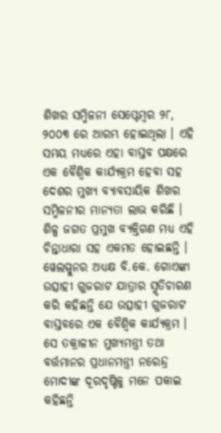ଶିଖର ସମ୍ମିଳନୀ ସେପ୍ଟେମ୍ବର ୨୮, ୨୦୦୩ ରେ ଆରମ୍ଭ ହୋଇଥିଲା । ଏହି ସମୟ ମଧ୍ୟରେ ଏହା ବାସ୍ତବ ପକ୍ଷରେ ଏକ ବୈଶ୍ୱିକ କାର୍ଯ୍ୟକ୍ରମ ହେବା ସହ ଦେଶର ମୁଖ୍ୟ ବ୍ୟାବସାୟିକ ଶିଖର ସମ୍ମିଳନୀର ମାନ୍ୟତା ଲାଭ କରିଛି ।
ଶିଳ୍ପ ଜଗତ ପ୍ରମୁଖ ବ୍ୟକ୍ତିଗଣ ମଧ୍ୟ ଏହି ଚିନ୍ତାଧାରା ସହ ଏକମତ ହୋଇଛନ୍ତି ।
ୱେଲସ୍ପୁନର ଅଧ୍ୟକ୍ଷ ବି.କେ. ଗୋଏଙ୍କା ଉତ୍ସାହୀ ଗୁଜରାଟ ଯାତ୍ରାର ସ୍ମୃତିଚାରଣ କରି କହିଛନ୍ତି ଯେ ଉତ୍ସାହୀ ଗୁଜରାଟ ବାସ୍ତବରେ ଏକ ବୈଶ୍ୱିକ କାର୍ଯ୍ୟକ୍ରମ । ସେ ତକ୍ରାଳୀନ ମୁଖ୍ୟମନ୍ତ୍ରୀ ତଥା ବର୍ତ୍ତମାନର ପ୍ରଧାନମନ୍ତ୍ରୀ ନରେନ୍ଦ୍ର ମୋଦୀଙ୍କ ଦୂରଦୃଷ୍ଟିକୁ ମନେ ପକାଇ କହିଛନ୍ତି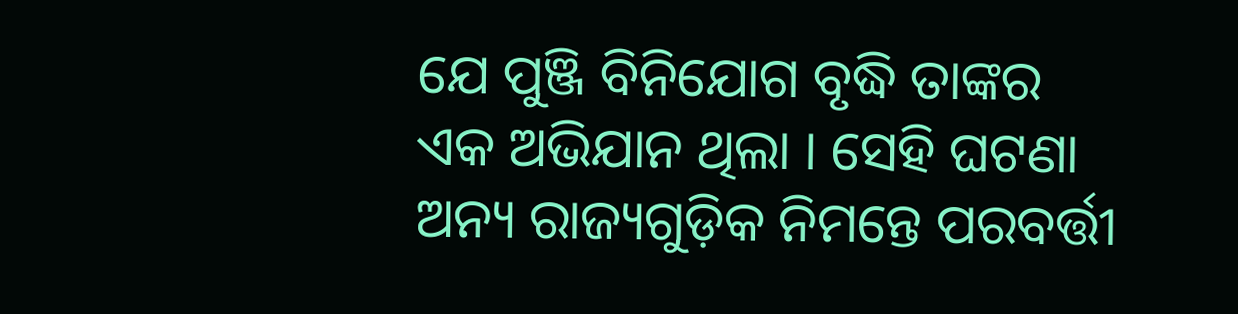ଯେ ପୁଞ୍ଜି ବିନିଯୋଗ ବୃଦ୍ଧି ତାଙ୍କର ଏକ ଅଭିଯାନ ଥିଲା । ସେହି ଘଟଣା ଅନ୍ୟ ରାଜ୍ୟଗୁଡ଼ିକ ନିମନ୍ତେ ପରବର୍ତ୍ତୀ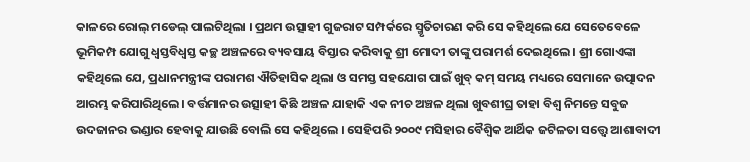କାଳରେ ରୋଲ୍ ମଡେଲ୍ ପାଲଟିଥିଲା । ପ୍ରଥମ ଉତ୍ସାହୀ ଗୁଜରାଟ ସମ୍ପର୍କରେ ସ୍ମୃତିଚାରଣ କରି ସେ କହିଥିଲେ ଯେ ସେତେବେଳେ ଭୂମିକମ୍ପ ଯୋଗୁ ଧ୍ୱସ୍ତବିଧ୍ୱସ୍ତ କଚ୍ଛ ଅଞ୍ଚଳରେ ବ୍ୟବସାୟ ବିସ୍ତାର କରିବାକୁ ଶ୍ରୀ ମୋଦୀ ତାଙ୍କୁ ପରାମର୍ଶ ଦେଇଥିଲେ । ଶ୍ରୀ ଗୋଏଙ୍କା କହିଥିଲେ ଯେ, ପ୍ରଧାନମନ୍ତ୍ରୀଙ୍କ ପରାମଶ ଐତିହାସିକ ଥିଲା ଓ ସମସ୍ତ ସହଯୋଗ ପାଇଁ ଖୁବ୍ କମ୍ ସମୟ ମଧ୍ୟରେ ସେମାନେ ଉତ୍ପାଦନ ଆରମ୍ଭ କରିପାରିଥିଲେ। ବର୍ତ୍ତମାନର ଉତ୍ସାହୀ କିଛି ଅଞ୍ଚଳ ଯାହାକି ଏକ ନୀଚ ଅଞ୍ଚଳ ଥିଲା ଖୁବଶୀଘ୍ର ତାହା ବିଶ୍ୱ ନିମନ୍ତେ ସବୁଜ ଉଦଜାନର ଭଣ୍ଡାର ହେବାକୁ ଯାଉଛି ବୋଲି ସେ କହିଥିଲେ । ସେହିପରି ୨୦୦୯ ମସିହାର ବୈଶ୍ୱିକ ଆର୍ଥିକ ଜଟିଳତା ସତ୍ତ୍ୱେ ଆଶାବାଦୀ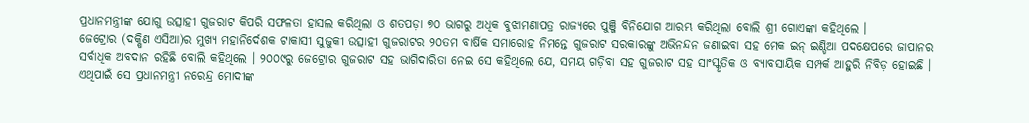ପ୍ରଧାନମନ୍ତ୍ରୀଙ୍କ ଯୋଗୁ ଉତ୍ସାହୀ ଗୁଜରାଟ କିପରି ସଫଳତା ହାସଲ କରିଥିଲା ଓ ଶତପଡ଼ା ୭୦ ଭାଗରୁ ଅଧିକ ବୁଝାମଣାପତ୍ର ରାଜ୍ୟରେ ପୁଞ୍ଜି ବିନିଯୋଗ ଆରମ୍ଭ କରିଥିଲା ବୋଲି ଶ୍ରୀ ଗୋଏଙ୍କା କହିଥିଲେ ।
ଜେଟ୍ରୋର (ଦକ୍ଷିଣ ଏସିଆ)ର ମୁଖ୍ୟ ମହାନିର୍ଦେଶକ ଟାକାସୀ ସୁଜୁକୀ ଉତ୍ସାହୀ ଗୁଜରାଟର ୨୦ତମ ବାର୍ଷିକ ସମାରୋହ ନିମନ୍ତେ ଗୁଜରାଟ ସରକାରଙ୍କୁ ଅଭିନନ୍ଦନ ଜଣାଇବା ସହ ମେକ ଇନ୍ ଇଣ୍ଡିଆ ପଦକ୍ଷେପରେ ଜାପାନର ସର୍ବାଧିକ ଅବଦାନ ରହିଛି ବୋଲି କହିଥିଲେ । ୨୦୦୯ରୁ ଜେଟ୍ରୋର ଗୁଜରାଟ ସହ ଭାଗିଦାରିତା ନେଇ ସେ କହିଥିଲେ ଯେ, ସମୟ ଗଡ଼ିବା ସହ ଗୁଜରାଟ ସହ ସାଂସ୍କୃତିକ ଓ ବ୍ୟାବସାୟିକ ସମ୍ପର୍କ ଆହୁରି ନିବିଡ଼ ହୋଇଛି । ଏଥିପାଇଁ ସେ ପ୍ରଧାନମନ୍ତ୍ରୀ ନରେନ୍ଦ୍ର ମୋଦୀଙ୍କ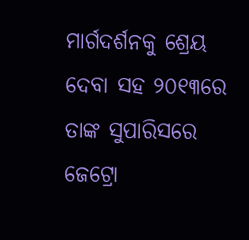ମାର୍ଗଦର୍ଶନକୁ ଶ୍ରେୟ ଦେବା ସହ ୨୦୧୩ରେ ତାଙ୍କ ସୁପାରିସରେ ଜେଟ୍ରୋ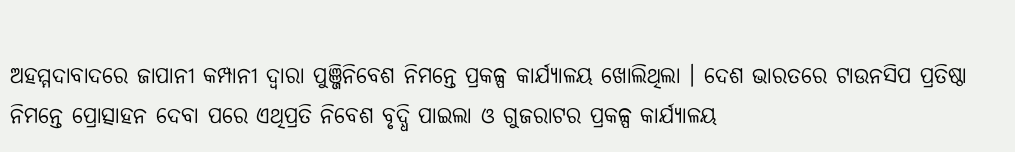ଅହମ୍ମଦାବାଦରେ ଜାପାନୀ କମ୍ପାନୀ ଦ୍ୱାରା ପୁଞ୍ଜିନିବେଶ ନିମନ୍ତେ ପ୍ରକଳ୍ପ କାର୍ଯ୍ୟାଳୟ ଖୋଲିଥିଲା । ଦେଶ ଭାରତରେ ଟାଉନସିପ ପ୍ରତିଷ୍ଠା ନିମନ୍ତେ ପ୍ରୋତ୍ସାହନ ଦେବା ପରେ ଏଥିପ୍ରତି ନିବେଶ ବୃଦ୍ଧି ପାଇଲା ଓ ଗୁଜରାଟର ପ୍ରକଳ୍ପ କାର୍ଯ୍ୟାଳୟ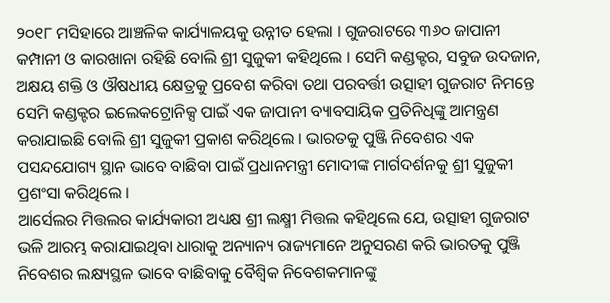୨୦୧୮ ମସିହାରେ ଆଞ୍ଚଳିକ କାର୍ଯ୍ୟାଳୟକୁ ଉନ୍ନୀତ ହେଲା । ଗୁଜରାଟରେ ୩୬୦ ଜାପାନୀ କମ୍ପାନୀ ଓ କାରଖାନା ରହିଛି ବୋଲି ଶ୍ରୀ ସୁଜୁକୀ କହିଥିଲେ । ସେମି କଣ୍ଡକ୍ଟର, ସବୁଜ ଉଦଜାନ, ଅକ୍ଷୟ ଶକ୍ତି ଓ ଔଷଧୀୟ କ୍ଷେତ୍ରକୁ ପ୍ରବେଶ କରିବା ତଥା ପରବର୍ତ୍ତୀ ଉତ୍ସାହୀ ଗୁଜରାଟ ନିମନ୍ତେ ସେମି କଣ୍ଡକ୍ଟର ଇଲେକଟ୍ରୋନିକ୍ସ ପାଇଁ ଏକ ଜାପାନୀ ବ୍ୟାବସାୟିକ ପ୍ରତିନିଧିଙ୍କୁ ଆମନ୍ତ୍ରଣ କରାଯାଇଛି ବୋଲି ଶ୍ରୀ ସୁଜୁକୀ ପ୍ରକାଶ କରିଥିଲେ । ଭାରତକୁ ପୁଞ୍ଜି ନିବେଶର ଏକ ପସନ୍ଦଯୋଗ୍ୟ ସ୍ଥାନ ଭାବେ ବାଛିବା ପାଇଁ ପ୍ରଧାନମନ୍ତ୍ରୀ ମୋଦୀଙ୍କ ମାର୍ଗଦର୍ଶନକୁ ଶ୍ରୀ ସୁଜୁକୀ ପ୍ରଶଂସା କରିଥିଲେ ।
ଆର୍ସେଲର ମିତ୍ତଲର କାର୍ଯ୍ୟକାରୀ ଅଧ୍ୟକ୍ଷ ଶ୍ରୀ ଲକ୍ଷ୍ମୀ ମିତ୍ତଲ କହିଥିଲେ ଯେ, ଉତ୍ସାହୀ ଗୁଜରାଟ ଭଳି ଆରମ୍ଭ କରାଯାଇଥିବା ଧାରାକୁ ଅନ୍ୟାନ୍ୟ ରାଜ୍ୟମାନେ ଅନୁସରଣ କରି ଭାରତକୁ ପୁଞ୍ଜି ନିବେଶର ଲକ୍ଷ୍ୟସ୍ଥଳ ଭାବେ ବାଛିବାକୁ ବୈଶ୍ୱିକ ନିବେଶକମାନଙ୍କୁ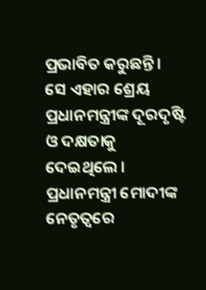ପ୍ରଭାବିତ କରୁଛନ୍ତି । ସେ ଏହାର ଶ୍ରେୟ ପ୍ରଧାନମନ୍ତ୍ରୀଙ୍କ ଦୂରଦୃଷ୍ଟି ଓ ଦକ୍ଷତାକୁ ଦେଇଥିଲେ । ପ୍ରଧାନମନ୍ତ୍ରୀ ମୋଦୀଙ୍କ ନେତୃତ୍ୱରେ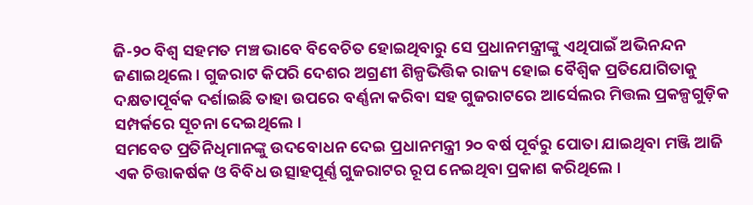ଜି-୨୦ ବିଶ୍ୱ ସହମତ ମଞ୍ଚ ଭାବେ ବିବେଚିତ ହୋଇଥିବାରୁ ସେ ପ୍ରଧାନମନ୍ତ୍ରୀଙ୍କୁ ଏଥିପାଇଁ ଅଭିନନ୍ଦନ ଜଣାଇଥିଲେ । ଗୁଜରାଟ କିପରି ଦେଶର ଅଗ୍ରଣୀ ଶିଳ୍ପଭିତ୍ତିକ ରାଜ୍ୟ ହୋଇ ବୈଶ୍ୱିକ ପ୍ରତିଯୋଗିତାକୁ ଦକ୍ଷତାପୂର୍ବକ ଦର୍ଶାଇଛି ତାହା ଉପରେ ବର୍ଣ୍ଣନା କରିବା ସହ ଗୁଜରାଟରେ ଆର୍ସେଲର ମିତ୍ତଲ ପ୍ରକଳ୍ପଗୁଡ଼ିକ ସମ୍ପର୍କରେ ସୂଚନା ଦେଇଥିଲେ ।
ସମବେତ ପ୍ରତିନିଧିମାନଙ୍କୁ ଉଦବୋଧନ ଦେଇ ପ୍ରଧାନମନ୍ତ୍ରୀ ୨୦ ବର୍ଷ ପୂର୍ବରୁ ପୋତା ଯାଇଥିବା ମଞ୍ଜି ଆଜି ଏକ ଚିତ୍ତାକର୍ଷକ ଓ ବିବିଧ ଉତ୍ସାହପୂର୍ଣ୍ଣ ଗୁଜରାଟର ରୂପ ନେଇଥିବା ପ୍ରକାଶ କରିଥିଲେ ।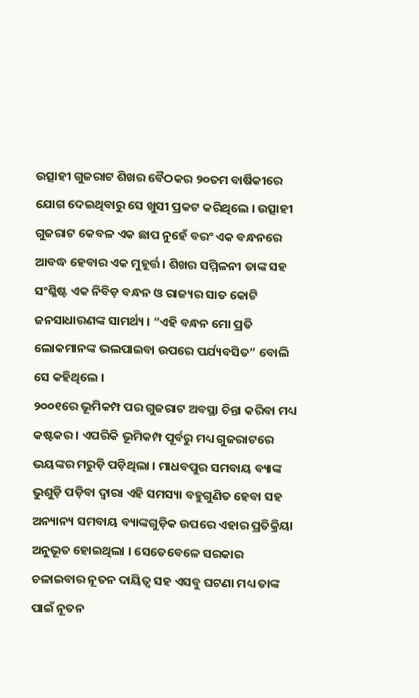ଉତ୍ସାହୀ ଗୁଜରାଟ ଶିଖର ବୈଠକର ୨୦ତମ ବାର୍ଷିକୀରେ ଯୋଗ ଦେଇଥିବାରୁ ସେ ଖୁସୀ ପ୍ରକଟ କରିଥିଲେ । ଉତ୍ସାହୀ ଗୁଜରାଟ କେବଳ ଏକ ଛାପ ନୁହେଁ ବରଂ ଏକ ବନ୍ଧନରେ ଆବଦ୍ଧ ହେବାର ଏକ ମୁହୂର୍ତ୍ତ । ଶିଖର ସମ୍ମିଳନୀ ତାଙ୍କ ସହ ସଂଶ୍ଳିଷ୍ଟ ଏକ ନିବିଡ଼ ବନ୍ଧନ ଓ ରାଜ୍ୟର ସାତ କୋଟି ଜନସାଧାରଣଙ୍କ ସାମର୍ଥ୍ୟ । “ଏହି ବନ୍ଧନ ମୋ ପ୍ରତି ଲୋକମାନଙ୍କ ଭଲପାଇବା ଉପରେ ପର୍ଯ୍ୟବସିତ” ବୋଲି ସେ କହିଥିଲେ ।
୨୦୦୧ରେ ଭୂମିକମ୍ପ ପର ଗୁଜରାଟ ଅବସ୍ଥା ଚିନ୍ତା କରିବା ମଧ୍ୟ କଷ୍ଟକର । ଏପରିକି ଭୂମିକମ୍ପ ପୂର୍ବରୁ ମଧ୍ୟ ଗୁଜରାଟରେ ଭୟଙ୍କର ମରୁଡ଼ି ପଡ଼ିଥିଲା । ମାଧବପୁର ସମବାୟ ବ୍ୟାଙ୍କ ଭୁଶୁଡ଼ି ପଡ଼ିବା ଦ୍ୱାରା ଏହି ସମସ୍ୟା ବହୁଗୁଣିତ ହେବା ସହ ଅନ୍ୟାନ୍ୟ ସମବାୟ ବ୍ୟାଙ୍କଗୁଡ଼ିକ ଉପରେ ଏହାର ପ୍ରତିକ୍ରିୟା ଅନୁଭୂତ ହୋଇଥିଲା । ସେତେବେଳେ ସରକାର ଚଳାଇବାର ନୂତନ ଦାୟିତ୍ୱ ସହ ଏସବୁ ଘଟଣା ମଧ୍ୟ ତାଙ୍କ ପାଇଁ ନୂତନ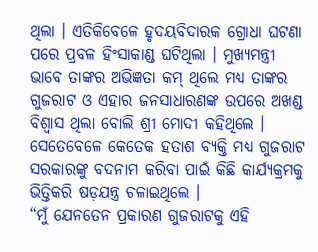ଥିଲା । ଏତିକିବେଳେ ହୃଦୟବିଦାରକ ଗ୍ରୋଧା ଘଟଣା ପରେ ପ୍ରବଳ ହିଂସାକାଣ୍ଡ ଘଟିଥିଲା । ମୁଖ୍ୟମନ୍ତ୍ରୀ ଭାବେ ତାଙ୍କର ଅଭିଜ୍ଞତା କମ୍ ଥିଲେ ମଧ୍ୟ ତାଙ୍କର ଗୁଜରାଟ ଓ ଏହାର ଜନସାଧାରଣଙ୍କ ଉପରେ ଅଖଣ୍ଡ ବିଶ୍ୱାସ ଥିଲା ବୋଲି ଶ୍ରୀ ମୋଦୀ କହିଥିଲେ । ସେତେବେଳେ କେତେକ ହତାଶ ବ୍ୟକ୍ତି ମଧ୍ୟ ଗୁଜରାଟ ସରକାରଙ୍କୁ ବଦନାମ କରିବା ପାଇଁ କିଛି କାର୍ଯ୍ୟକ୍ରମକୁ ଭିତ୍ତିକରି ଷଡ଼ଯନ୍ତ୍ର ଚଳାଇଥିଲେ ।
“ମୁଁ ଯେନତେନ ପ୍ରକାରଣ ଗୁଜରାଟକୁ ଏହି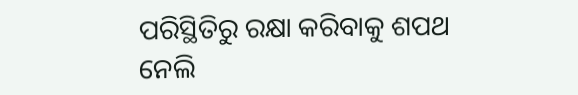ପରିସ୍ଥିତିରୁ ରକ୍ଷା କରିବାକୁ ଶପଥ ନେଲି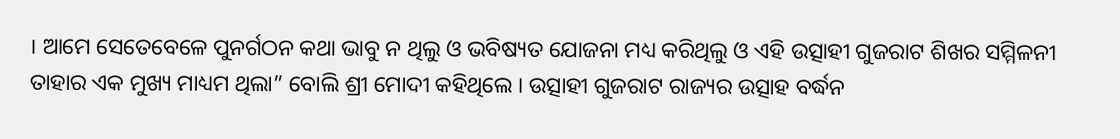। ଆମେ ସେତେବେଳେ ପୁନର୍ଗଠନ କଥା ଭାବୁ ନ ଥିଲୁ ଓ ଭବିଷ୍ୟତ ଯୋଜନା ମଧ୍ୟ କରିଥିଲୁ ଓ ଏହି ଉତ୍ସାହୀ ଗୁଜରାଟ ଶିଖର ସମ୍ମିଳନୀ ତାହାର ଏକ ମୁଖ୍ୟ ମାଧ୍ୟମ ଥିଲା” ବୋଲି ଶ୍ରୀ ମୋଦୀ କହିଥିଲେ । ଉତ୍ସାହୀ ଗୁଜରାଟ ରାଜ୍ୟର ଉତ୍ସାହ ବର୍ଦ୍ଧନ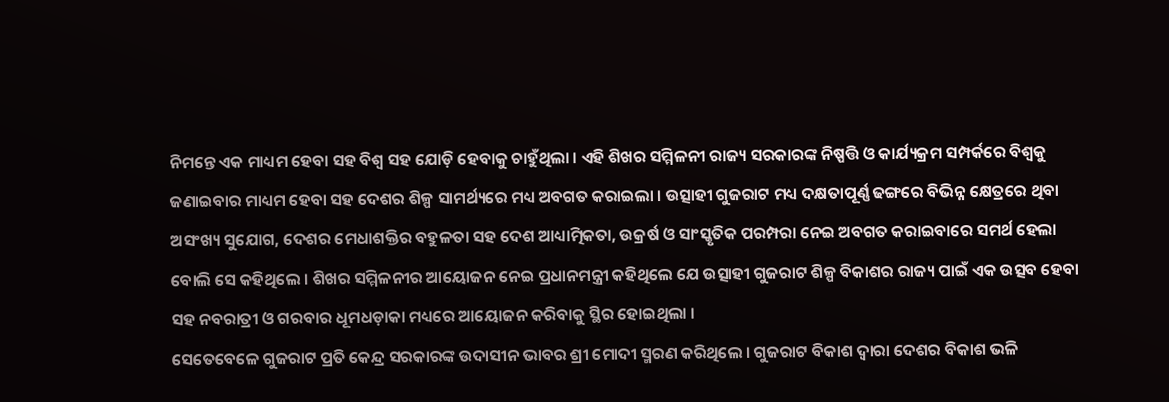ନିମନ୍ତେ ଏକ ମାଧ୍ୟମ ହେବା ସହ ବିଶ୍ୱ ସହ ଯୋଡ଼ି ହେବାକୁ ଚାହୁଁଥିଲା । ଏହି ଶିଖର ସମ୍ମିଳନୀ ରାଜ୍ୟ ସରକାରଙ୍କ ନିଷ୍ପତ୍ତି ଓ କାର୍ଯ୍ୟକ୍ରମ ସମ୍ପର୍କରେ ବିଶ୍ୱକୁ ଜଣାଇବାର ମାଧ୍ୟମ ହେବା ସହ ଦେଶର ଶିଳ୍ପ ସାମର୍ଥ୍ୟରେ ମଧ୍ୟ ଅବଗତ କରାଇଲା । ଉତ୍ସାହୀ ଗୁଜରାଟ ମଧ୍ୟ ଦକ୍ଷତାପୂର୍ଣ୍ଣ ଢଙ୍ଗରେ ବିଭିନ୍ନ କ୍ଷେତ୍ରରେ ଥିବା ଅସଂଖ୍ୟ ସୁଯୋଗ, ଦେଶର ମେଧାଶକ୍ତିର ବହୁଳତା ସହ ଦେଶ ଆଧ୍ୟାତ୍ମିକତା, ଉକ୍ରର୍ଷ ଓ ସାଂସ୍କୃତିକ ପରମ୍ପରା ନେଇ ଅବଗତ କରାଇବାରେ ସମର୍ଥ ହେଲା ବୋଲି ସେ କହିଥିଲେ । ଶିଖର ସମ୍ମିଳନୀର ଆୟୋଜନ ନେଇ ପ୍ରଧାନମନ୍ତ୍ରୀ କହିଥିଲେ ଯେ ଉତ୍ସାହୀ ଗୁଜରାଟ ଶିଳ୍ପ ବିକାଶର ରାଜ୍ୟ ପାଇଁ ଏକ ଉତ୍ସବ ହେବା ସହ ନବରାତ୍ରୀ ଓ ଗରବାର ଧୂମଧଡ଼ାକା ମଧ୍ୟରେ ଆୟୋଜନ କରିବାକୁ ସ୍ଥିର ହୋଇଥିଲା ।
ସେତେବେଳେ ଗୁଜରାଟ ପ୍ରତି କେନ୍ଦ୍ର ସରକାରଙ୍କ ଉଦାସୀନ ଭାବର ଶ୍ରୀ ମୋଦୀ ସ୍ମରଣ କରିଥିଲେ । ଗୁଜରାଟ ବିକାଶ ଦ୍ୱାରା ଦେଶର ବିକାଶ ଭଳି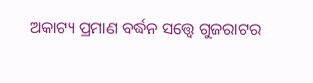ଅକାଟ୍ୟ ପ୍ରମାଣ ବର୍ଦ୍ଧନ ସତ୍ତ୍ୱେ ଗୁଜରାଟର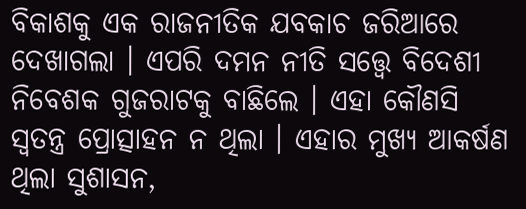ବିକାଶକୁ ଏକ ରାଜନୀତିକ ଯବକାଚ ଜରିଆରେ ଦେଖାଗଲା । ଏପରି ଦମନ ନୀତି ସତ୍ତ୍ୱେ ବିଦେଶୀ ନିବେଶକ ଗୁଜରାଟକୁ ବାଛିଲେ । ଏହା କୌଣସି ସ୍ୱତନ୍ତ୍ର ପ୍ରୋତ୍ସାହନ ନ ଥିଲା । ଏହାର ମୁଖ୍ୟ ଆକର୍ଷଣ ଥିଲା ସୁଶାସନ,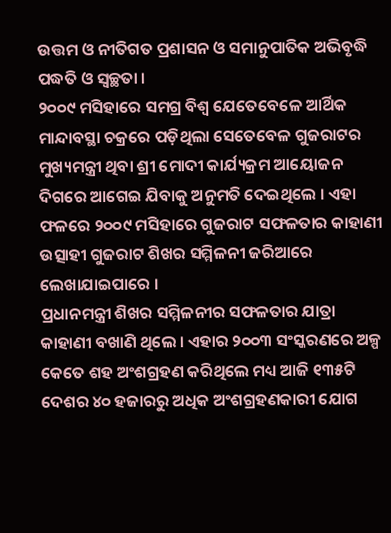ଉତ୍ତମ ଓ ନୀତିଗତ ପ୍ରଶାସନ ଓ ସମାନୁପାତିକ ଅଭିବୃଦ୍ଧି ପଦ୍ଧତି ଓ ସ୍ୱଚ୍ଛତା ।
୨୦୦୯ ମସିହାରେ ସମଗ୍ର ବିଶ୍ୱ ଯେତେବେଳେ ଆର୍ଥିକ ମାନ୍ଦାବସ୍ଥା ଚକ୍ରରେ ପଡ଼ିଥିଲା ସେତେବେଳ ଗୁଜରାଟର ମୁଖ୍ୟମନ୍ତ୍ରୀ ଥିବା ଶ୍ରୀ ମୋଦୀ କାର୍ଯ୍ୟକ୍ରମ ଆୟୋଜନ ଦିଗରେ ଆଗେଇ ଯିବାକୁ ଅନୁମତି ଦେଇଥିଲେ । ଏହା ଫଳରେ ୨୦୦୯ ମସିହାରେ ଗୁଜରାଟ ସଫଳତାର କାହାଣୀ ଉତ୍ସାହୀ ଗୁଜରାଟ ଶିଖର ସମ୍ମିଳନୀ ଜରିଆରେ ଲେଖାଯାଇପାରେ ।
ପ୍ରଧାନମନ୍ତ୍ରୀ ଶିଖର ସମ୍ମିଳନୀର ସଫଳତାର ଯାତ୍ରା କାହାଣୀ ବଖାଣି ଥିଲେ । ଏହାର ୨୦୦୩ ସଂସ୍କରଣରେ ଅଳ୍ପ କେତେ ଶହ ଅଂଶଗ୍ରହଣ କରିଥିଲେ ମଧ୍ୟ ଆଜି ୧୩୫ଟି ଦେଶର ୪୦ ହଜାରରୁ ଅଧିକ ଅଂଶଗ୍ରହଣକାରୀ ଯୋଗ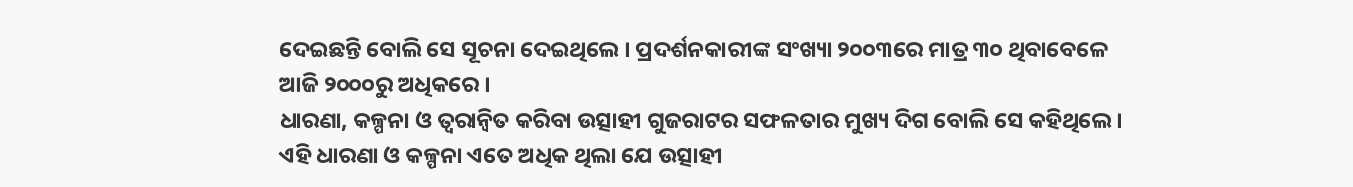ଦେଇଛନ୍ତି ବୋଲି ସେ ସୂଚନା ଦେଇଥିଲେ । ପ୍ରଦର୍ଶନକାରୀଙ୍କ ସଂଖ୍ୟା ୨୦୦୩ରେ ମାତ୍ର ୩୦ ଥିବାବେଳେ ଆଜି ୨୦୦୦ରୁ ଅଧିକରେ ।
ଧାରଣା, କଳ୍ପନା ଓ ତ୍ୱରାନ୍ୱିତ କରିବା ଉତ୍ସାହୀ ଗୁଜରାଟର ସଫଳତାର ମୁଖ୍ୟ ଦିଗ ବୋଲି ସେ କହିଥିଲେ । ଏହି ଧାରଣା ଓ କଳ୍ପନା ଏତେ ଅଧିକ ଥିଲା ଯେ ଉତ୍ସାହୀ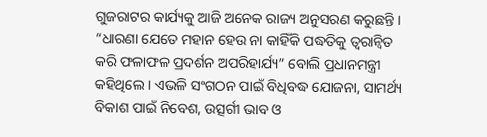ଗୁଜରାଟର କାର୍ଯ୍ୟକୁ ଆଜି ଅନେକ ରାଜ୍ୟ ଅନୁସରଣ କରୁଛନ୍ତି ।
“ଧାରଣା ଯେତେ ମହାନ ହେଉ ନା କାହିଁକି ପଦ୍ଧତିକୁ ତ୍ୱରାନ୍ୱିତ କରି ଫଳାଫଳ ପ୍ରଦର୍ଶନ ଅପରିହାର୍ଯ୍ୟ” ବୋଲି ପ୍ରଧାନମନ୍ତ୍ରୀ କହିଥିଲେ । ଏଭଳି ସଂଗଠନ ପାଇଁ ବିଧିବଦ୍ଧ ଯୋଜନା, ସାମର୍ଥ୍ୟ ବିକାଶ ପାଇଁ ନିବେଶ, ଉତ୍ସର୍ଗୀ ଭାବ ଓ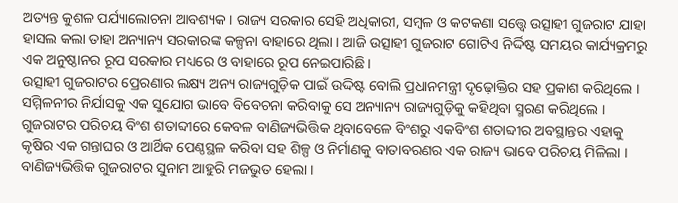ଅତ୍ୟନ୍ତ କୁଶଳ ପର୍ଯ୍ୟାଲୋଚନା ଆବଶ୍ୟକ । ରାଜ୍ୟ ସରକାର ସେହି ଅଧିକାରୀ, ସମ୍ବଳ ଓ କଟକଣା ସତ୍ତ୍ୱେ ଉତ୍ସାହୀ ଗୁଜରାଟ ଯାହା ହାସଲ କଲା ତାହା ଅନ୍ୟାନ୍ୟ ସରକାରଙ୍କ କଳ୍ପନା ବାହାରେ ଥିଲା । ଆଜି ଉତ୍ସାହୀ ଗୁଜରାଟ ଗୋଟିଏ ନିର୍ଦ୍ଦିଷ୍ଟ ସମୟର କାର୍ଯ୍ୟକ୍ରମରୁ ଏକ ଅନୁଷ୍ଠାନର ରୂପ ସରକାର ମଧ୍ୟରେ ଓ ବାହାରେ ରୂପ ନେଇପାରିଛି ।
ଉତ୍ସାହୀ ଗୁଜରାଟର ପ୍ରେରଣାର ଲକ୍ଷ୍ୟ ଅନ୍ୟ ରାଜ୍ୟଗୁଡ଼ିକ ପାଇଁ ଉଦ୍ଦିଷ୍ଟ ବୋଲି ପ୍ରଧାନମନ୍ତ୍ରୀ ଦୃଢ଼ୋକ୍ତିର ସହ ପ୍ରକାଶ କରିଥିଲେ । ସମ୍ମିଳନୀର ନିର୍ଯାସକୁ ଏକ ସୁଯୋଗ ଭାବେ ବିବେଚନା କରିବାକୁ ସେ ଅନ୍ୟାନ୍ୟ ରାଜ୍ୟଗୁଡ଼ିକୁ କହିଥିବା ସ୍ମରଣ କରିଥିଲେ ।
ଗୁଜରାଟର ପରିଚୟ ବିଂଶ ଶତାବ୍ଦୀରେ କେବଳ ବାଣିଜ୍ୟଭିତ୍ତିକ ଥିବାବେଳେ ବିଂଶରୁ ଏକବିଂଶ ଶତାବ୍ଦୀର ଅବସ୍ଥାନ୍ତର ଏହାକୁ କୃଷିର ଏକ ଗନ୍ତାଘର ଓ ଆର୍ଥିକ ପେଣ୍ଠସ୍ଥଳ କରିବା ସହ ଶିଳ୍ପ ଓ ନିର୍ମାଣକୁ ବାତାବରଣର ଏକ ରାଜ୍ୟ ଭାବେ ପରିଚୟ ମିଳିଲା । ବାଣିଜ୍ୟଭିତ୍ତିକ ଗୁଜରାଟର ସୁନାମ ଆହୁରି ମଜଭୁତ ହେଲା ।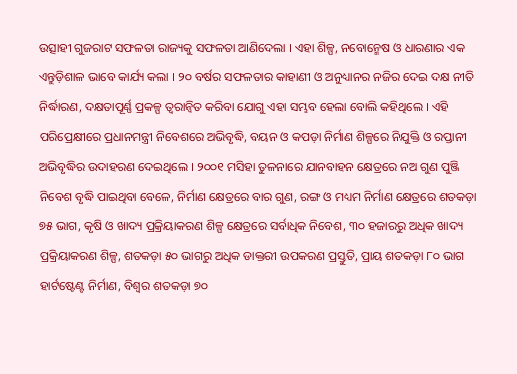ଉତ୍ସାହୀ ଗୁଜରାଟ ସଫଳତା ରାଜ୍ୟକୁ ସଫଳତା ଆଣିଦେଲା । ଏହା ଶିଳ୍ପ, ନବୋନ୍ମେଷ ଓ ଧାରଣାର ଏକ ଏନ୍ତୁଡ଼ିଶାଳ ଭାବେ କାର୍ଯ୍ୟ କଲା । ୨୦ ବର୍ଷର ସଫଳତାର କାହାଣୀ ଓ ଅନୁଧ୍ୟାନର ନଜିର ଦେଇ ଦକ୍ଷ ନୀତି ନିର୍ଦ୍ଧାରଣ, ଦକ୍ଷତାପୂର୍ଣ୍ଣ ପ୍ରକଳ୍ପ ତ୍ୱରାନ୍ୱିତ କରିବା ଯୋଗୁ ଏହା ସମ୍ଭବ ହେଲା ବୋଲି କହିଥିଲେ । ଏହି ପରିପ୍ରେକ୍ଷୀରେ ପ୍ରଧାନମନ୍ତ୍ରୀ ନିବେଶରେ ଅଭିବୃଦ୍ଧି, ବୟନ ଓ କପଡ଼ା ନିର୍ମାଣ ଶିଳ୍ପରେ ନିଯୁକ୍ତି ଓ ରପ୍ତାନୀ ଅଭିବୃଦ୍ଧିର ଉଦାହରଣ ଦେଇଥିଲେ । ୨୦୦୧ ମସିହା ତୁଳନାରେ ଯାନବାହନ କ୍ଷେତ୍ରରେ ନଅ ଗୁଣ ପୁଞ୍ଜି ନିବେଶ ବୃଦ୍ଧି ପାଇଥିବା ବେଳେ, ନିର୍ମାଣ କ୍ଷେତ୍ରରେ ବାର ଗୁଣ, ରଙ୍ଗ ଓ ମଧ୍ୟମ ନିର୍ମାଣ କ୍ଷେତ୍ରରେ ଶତକଡ଼ା ୭୫ ଭାଗ, କୃଷି ଓ ଖାଦ୍ୟ ପ୍ରକ୍ରିୟାକରଣ ଶିଳ୍ପ କ୍ଷେତ୍ରରେ ସର୍ବାଧିକ ନିବେଶ, ୩୦ ହଜାରରୁ ଅଧିକ ଖାଦ୍ୟ ପ୍ରକ୍ରିୟାକରଣ ଶିଳ୍ପ, ଶତକଡ଼ା ୫୦ ଭାଗରୁ ଅଧିକ ଡାକ୍ତରୀ ଉପକରଣ ପ୍ରସ୍ତୁତି, ପ୍ରାୟ ଶତକଡ଼ା ୮୦ ଭାଗ ହାର୍ଟଷ୍ଟେଣ୍ଟ ନିର୍ମାଣ, ବିଶ୍ୱର ଶତକଡ଼ା ୭୦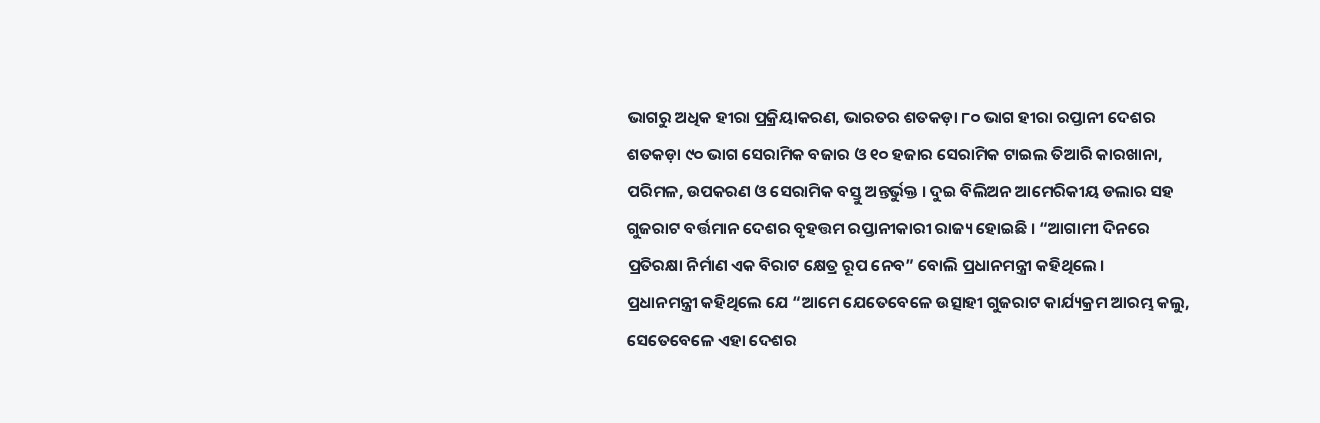ଭାଗରୁ ଅଧିକ ହୀରା ପ୍ରକ୍ରିୟାକରଣ, ଭାରତର ଶତକଡ଼ା ୮୦ ଭାଗ ହୀରା ରପ୍ତାନୀ ଦେଶର ଶତକଡ଼ା ୯୦ ଭାଗ ସେରାମିକ ବଜାର ଓ ୧୦ ହଜାର ସେରାମିକ ଟାଇଲ ତିଆରି କାରଖାନା, ପରିମଳ, ଉପକରଣ ଓ ସେରାମିକ ବସ୍ତୁ ଅନ୍ତର୍ଭୁକ୍ତ । ଦୁଇ ବିଲିଅନ ଆମେରିକୀୟ ଡଲାର ସହ ଗୁଜରାଟ ବର୍ତ୍ତମାନ ଦେଶର ବୃହତ୍ତମ ରପ୍ତାନୀକାରୀ ରାଜ୍ୟ ହୋଇଛି । “ଆଗାମୀ ଦିନରେ ପ୍ରତିରକ୍ଷା ନିର୍ମାଣ ଏକ ବିରାଟ କ୍ଷେତ୍ର ରୂପ ନେବ” ବୋଲି ପ୍ରଧାନମନ୍ତ୍ରୀ କହିଥିଲେ ।
ପ୍ରଧାନମନ୍ତ୍ରୀ କହିଥିଲେ ଯେ “ଆମେ ଯେତେବେଳେ ଉତ୍ସାହୀ ଗୁଜରାଟ କାର୍ଯ୍ୟକ୍ରମ ଆରମ୍ଭ କଲୁ, ସେତେବେଳେ ଏହା ଦେଶର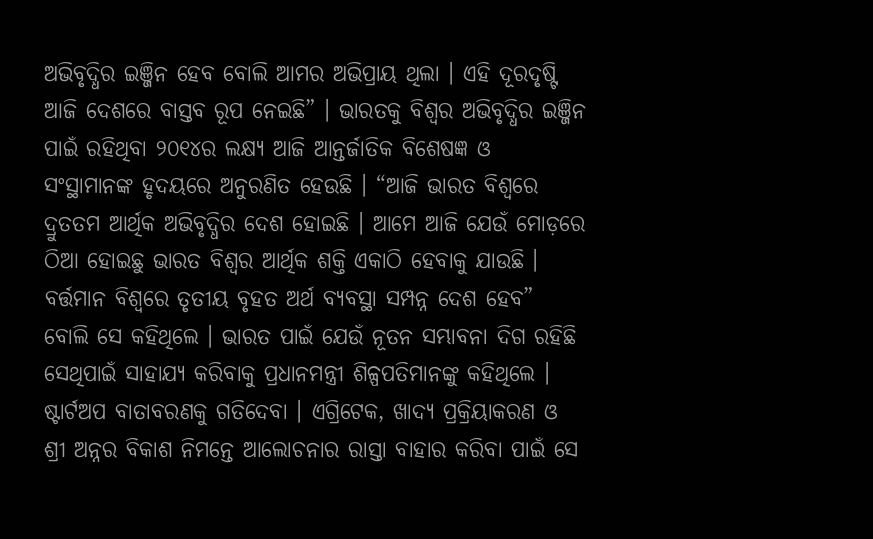ଅଭିବୃଦ୍ଧିର ଇଞ୍ଜିନ ହେବ ବୋଲି ଆମର ଅଭିପ୍ରାୟ ଥିଲା । ଏହି ଦୂରଦୃଷ୍ଟି ଆଜି ଦେଶରେ ବାସ୍ତବ ରୂପ ନେଇଛି” । ଭାରତକୁ ବିଶ୍ୱର ଅଭିବୃଦ୍ଧିର ଇଞ୍ଜିନ ପାଇଁ ରହିଥିବା ୨୦୧୪ର ଲକ୍ଷ୍ୟ ଆଜି ଆନ୍ତର୍ଜାତିକ ବିଶେଷଜ୍ଞ ଓ ସଂସ୍ଥାମାନଙ୍କ ହୃଦୟରେ ଅନୁରଣିତ ହେଉଛି । “ଆଜି ଭାରତ ବିଶ୍ୱରେ ଦ୍ରୁତତମ ଆର୍ଥିକ ଅଭିବୃଦ୍ଧିର ଦେଶ ହୋଇଛି । ଆମେ ଆଜି ଯେଉଁ ମୋଡ଼ରେ ଠିଆ ହୋଇଛୁ ଭାରତ ବିଶ୍ୱର ଆର୍ଥିକ ଶକ୍ତି ଏକାଠି ହେବାକୁ ଯାଉଛି ।
ବର୍ତ୍ତମାନ ବିଶ୍ୱରେ ତୃତୀୟ ବୃହତ ଅର୍ଥ ବ୍ୟବସ୍ଥା ସମ୍ପନ୍ନ ଦେଶ ହେବ” ବୋଲି ସେ କହିଥିଲେ । ଭାରତ ପାଇଁ ଯେଉଁ ନୂତନ ସମ୍ଭାବନା ଦିଗ ରହିଛି ସେଥିପାଇଁ ସାହାଯ୍ୟ କରିବାକୁ ପ୍ରଧାନମନ୍ତ୍ରୀ ଶିଳ୍ପପତିମାନଙ୍କୁ କହିଥିଲେ । ଷ୍ଟାର୍ଟଅପ ବାତାବରଣକୁ ଗତିଦେବା । ଏଗ୍ରିଟେକ, ଖାଦ୍ୟ ପ୍ରକ୍ରିୟାକରଣ ଓ ଶ୍ରୀ ଅନ୍ନର ବିକାଶ ନିମନ୍ତେ ଆଲୋଚନାର ରାସ୍ତା ବାହାର କରିବା ପାଇଁ ସେ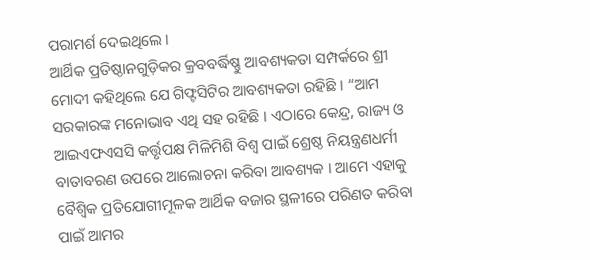ପରାମର୍ଶ ଦେଇଥିଲେ ।
ଆର୍ଥିକ ପ୍ରତିଷ୍ଠାନଗୁଡ଼ିକର କ୍ରବବର୍ଦ୍ଧିଷ୍ଣୁ ଆବଶ୍ୟକତା ସମ୍ପର୍କରେ ଶ୍ରୀ ମୋଦୀ କହିଥିଲେ ଯେ ଗିଫ୍ଟସିଟିର ଆବଶ୍ୟକତା ରହିଛି । “ଆମ ସରକାରଙ୍କ ମନୋଭାବ ଏଥି ସହ ରହିଛି । ଏଠାରେ କେନ୍ଦ୍ର, ରାଜ୍ୟ ଓ ଆଇଏଫଏସସି କର୍ତ୍ତୃପକ୍ଷ ମିଳିମିଶି ବିଶ୍ୱ ପାଇଁ ଶ୍ରେଷ୍ଠ ନିୟନ୍ତ୍ରଣଧର୍ମୀ ବାତାବରଣ ଉପରେ ଆଲୋଚନା କରିବା ଆବଶ୍ୟକ । ଆମେ ଏହାକୁ ବୈଶ୍ୱିକ ପ୍ରତିଯୋଗୀମୂଳକ ଆର୍ଥିକ ବଜାର ସ୍ଥଳୀରେ ପରିଣତ କରିବା ପାଇଁ ଆମର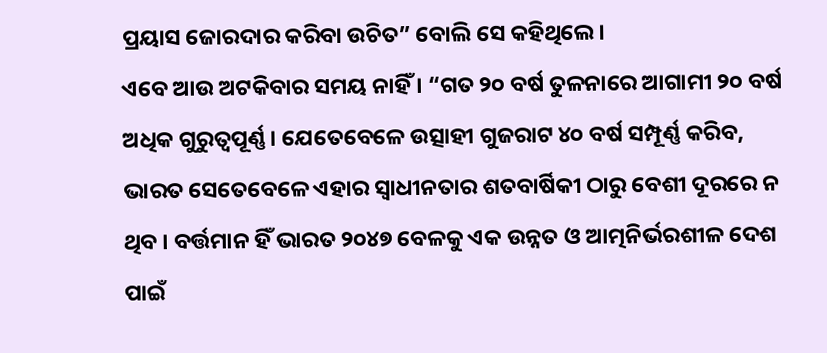ପ୍ରୟାସ ଜୋରଦାର କରିବା ଉଚିତ” ବୋଲି ସେ କହିଥିଲେ ।
ଏବେ ଆଉ ଅଟକିବାର ସମୟ ନାହିଁ । “ଗତ ୨୦ ବର୍ଷ ତୁଳନାରେ ଆଗାମୀ ୨୦ ବର୍ଷ ଅଧିକ ଗୁରୁତ୍ୱପୂର୍ଣ୍ଣ । ଯେତେବେଳେ ଉତ୍ସାହୀ ଗୁଜରାଟ ୪୦ ବର୍ଷ ସମ୍ପୂର୍ଣ୍ଣ କରିବ, ଭାରତ ସେତେବେଳେ ଏହାର ସ୍ୱାଧୀନତାର ଶତବାର୍ଷିକୀ ଠାରୁ ବେଶୀ ଦୂରରେ ନ ଥିବ । ବର୍ତ୍ତମାନ ହିଁ ଭାରତ ୨୦୪୭ ବେଳକୁ ଏକ ଉନ୍ନତ ଓ ଆତ୍ମନିର୍ଭରଶୀଳ ଦେଶ ପାଇଁ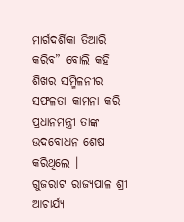ମାର୍ଗଦର୍ଶିକା ତିଆରି କରିବ” ବୋଲି କହି ଶିଖର ସମ୍ମିଳନୀର ସଫଳତା କାମନା କରି ପ୍ରଧାନମନ୍ତ୍ରୀ ତାଙ୍କ ଉଦବୋଧନ ଶେଷ କରିଥିଲେ ।
ଗୁଜରାଟ ରାଜ୍ୟପାଳ ଶ୍ରୀ ଆଚାର୍ଯ୍ୟ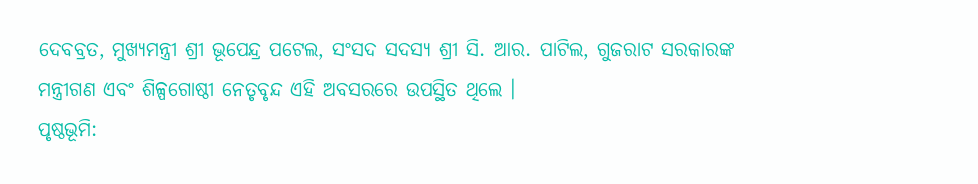ଦେବବ୍ରତ, ମୁଖ୍ୟମନ୍ତ୍ରୀ ଶ୍ରୀ ଭୂପେନ୍ଦ୍ର ପଟେଲ, ସଂସଦ ସଦସ୍ୟ ଶ୍ରୀ ସି. ଆର. ପାଟିଲ, ଗୁଜରାଟ ସରକାରଙ୍କ ମନ୍ତ୍ରୀଗଣ ଏବଂ ଶିଳ୍ପଗୋଷ୍ଠୀ ନେତୃବୃନ୍ଦ ଏହି ଅବସରରେ ଉପସ୍ଥିତ ଥିଲେ ।
ପୃଷ୍ଠଭୂମି: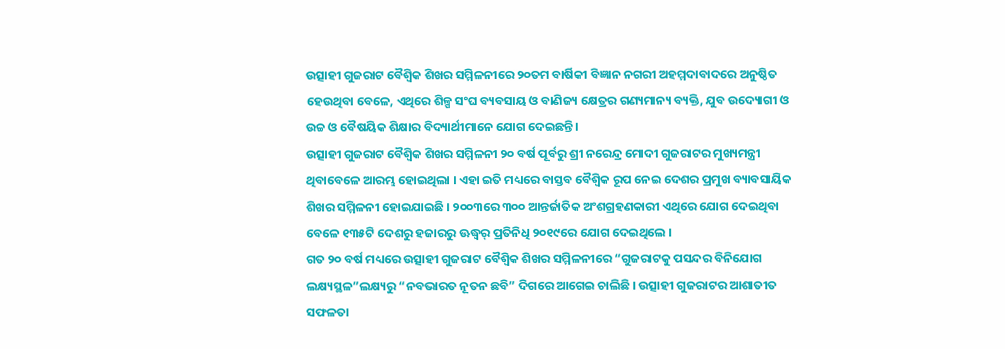ଉତ୍ସାହୀ ଗୁଜରାଟ ବୈଶ୍ୱିକ ଶିଖର ସମ୍ମିଳନୀରେ ୨୦ତମ ବାର୍ଷିକୀ ବିଜ୍ଞାନ ନଗରୀ ଅହମ୍ମଦାବାଦରେ ଅନୁଷ୍ଠିତ ହେଉଥିବା ବେଳେ, ଏଥିରେ ଶିଳ୍ପ ସଂଘ ବ୍ୟବସାୟ ଓ ବାଣିଜ୍ୟ କ୍ଷେତ୍ରର ଗଣ୍ୟମାନ୍ୟ ବ୍ୟକ୍ତି, ଯୁବ ଉଦ୍ୟୋଗୀ ଓ ଉଚ୍ଚ ଓ ବୈଷୟିକ ଶିକ୍ଷାର ବିଦ୍ୟାର୍ଥୀମାନେ ଯୋଗ ଦେଇଛନ୍ତି ।
ଉତ୍ସାହୀ ଗୁଜରାଟ ବୈଶ୍ୱିକ ଶିଖର ସମ୍ମିଳନୀ ୨୦ ବର୍ଷ ପୂର୍ବରୁ ଶ୍ରୀ ନରେନ୍ଦ୍ର ମୋଦୀ ଗୁଜରାଟର ମୁଖ୍ୟମନ୍ତ୍ରୀ ଥିବାବେଳେ ଆରମ୍ଭ ହୋଇଥିଲା । ଏହା ଇତି ମଧ୍ୟରେ ବାସ୍ତବ ବୈଶ୍ୱିକ ରୂପ ନେଇ ଦେଶର ପ୍ରମୁଖ ବ୍ୟାବସାୟିକ ଶିଖର ସମ୍ମିଳନୀ ହୋଇଯାଇଛି । ୨୦୦୩ରେ ୩୦୦ ଆନ୍ତର୍ଜାତିକ ଅଂଶଗ୍ରହଣକାରୀ ଏଥିରେ ଯୋଗ ଦେଇଥିବା ବେଳେ ୧୩୫ଟି ଦେଶରୁ ହଜାରରୁ ଊଦ୍ଧ୍ୱର୍ ପ୍ରତିନିଧି ୨୦୧୯ରେ ଯୋଗ ଦେଇଥିଲେ ।
ଗତ ୨୦ ବର୍ଷ ମଧ୍ୟରେ ଉତ୍ସାହୀ ଗୁଜରାଟ ବୈଶ୍ୱିକ ଶିଖର ସମ୍ମିଳନୀରେ “ଗୁଜରାଟକୁ ପସନ୍ଦର ବିନିଯୋଗ ଲକ୍ଷ୍ୟସ୍ଥଳ”ଲକ୍ଷ୍ୟରୁ “ନବଭାରତ ନୂତନ ଛବି” ଦିଗରେ ଆଗେଇ ଚାଲିଛି । ଉତ୍ସାହୀ ଗୁଜରାଟର ଆଶାତୀତ ସଫଳତା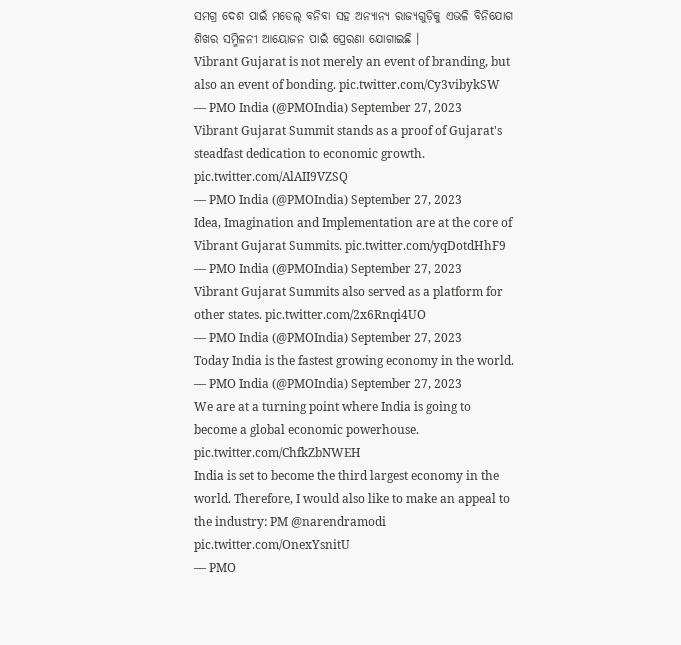ସମଗ୍ର ଦେଶ ପାଇଁ ମଡେଲ୍ ବନିବା ସହ ଅନ୍ୟାନ୍ୟ ରାଜ୍ୟଗୁଡ଼ିକୁ ଏଭଳି ବିନିଯୋଗ ଶିଖର ସମ୍ମିଳନୀ ଆୟୋଜନ ପାଇଁ ପ୍ରେରଣା ଯୋଗାଇଛି ।
Vibrant Gujarat is not merely an event of branding, but also an event of bonding. pic.twitter.com/Cy3vibykSW
— PMO India (@PMOIndia) September 27, 2023
Vibrant Gujarat Summit stands as a proof of Gujarat's steadfast dedication to economic growth. pic.twitter.com/AlAII9VZSQ
— PMO India (@PMOIndia) September 27, 2023
Idea, Imagination and Implementation are at the core of Vibrant Gujarat Summits. pic.twitter.com/yqDotdHhF9
— PMO India (@PMOIndia) September 27, 2023
Vibrant Gujarat Summits also served as a platform for other states. pic.twitter.com/2x6Rnqi4UO
— PMO India (@PMOIndia) September 27, 2023
Today India is the fastest growing economy in the world.
— PMO India (@PMOIndia) September 27, 2023
We are at a turning point where India is going to become a global economic powerhouse. pic.twitter.com/ChfkZbNWEH
India is set to become the third largest economy in the world. Therefore, I would also like to make an appeal to the industry: PM @narendramodi pic.twitter.com/OnexYsnitU
— PMO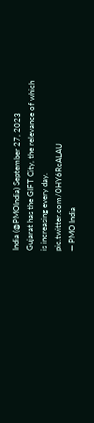India (@PMOIndia) September 27, 2023
Gujarat has the GIFT City, the relevance of which is increasing every day. pic.twitter.com/0HY6RcALAU
— PMO India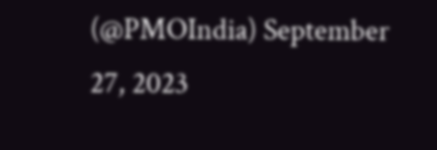(@PMOIndia) September 27, 2023